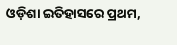ଓଡ଼ିଶା ଇତିହାସରେ ପ୍ରଥମ,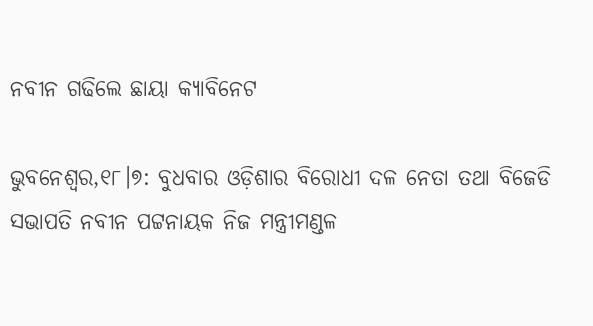ନବୀନ ଗଢିଲେ ଛାୟା କ୍ୟାବିନେଟ

ଭୁବନେଶ୍ୱର,୧୮।୭: ବୁଧବାର ଓଡ଼ିଶାର ବିରୋଧୀ ଦଳ ନେତା ତଥା ବିଜେଡି ସଭାପତି ନବୀନ ପଟ୍ଟନାୟକ ନିଜ ମନ୍ତ୍ରୀମଣ୍ଡଳ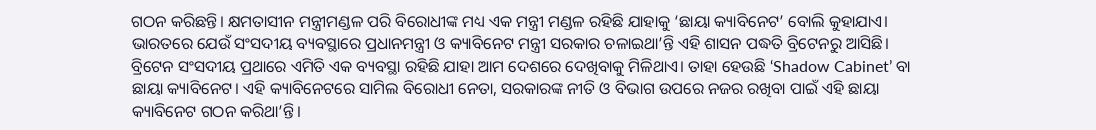ଗଠନ କରିଛନ୍ତି। କ୍ଷମତାସୀନ ମନ୍ତ୍ରୀମଣ୍ଡଳ ପରି ବିରୋଧୀଙ୍କ ମଧ୍ୟ ଏକ ମନ୍ତ୍ରୀ ମଣ୍ଡଳ ରହିଛି ଯାହାକୁ ‘ଛାୟା କ୍ୟାବିନେଟ’ ବୋଲି କୁହାଯାଏ। ଭାରତରେ ଯେଉଁ ସଂସଦୀୟ ବ୍ୟବସ୍ଥାରେ ପ୍ରଧାନମନ୍ତ୍ରୀ ଓ କ୍ୟାବିନେଟ ମନ୍ତ୍ରୀ ସରକାର ଚଳାଇଥା’ନ୍ତି ଏହି ଶାସନ ପଦ୍ଧତି ବ୍ରିଟେନରୁ ଆସିଛି। ବ୍ରିଟେନ ସଂସଦୀୟ ପ୍ରଥାରେ ଏମିତି ଏକ ବ୍ୟବସ୍ଥା ରହିଛି ଯାହା ଆମ ଦେଶରେ ଦେଖିବାକୁ ମିଳିଥାଏ। ତାହା ହେଉଛି ‘Shadow Cabinet’ ବା ଛାୟା କ୍ୟାବିନେଟ। ଏହି କ୍ୟାବିନେଟରେ ସାମିଲ ବିରୋଧୀ ନେତା, ସରକାରଙ୍କ ନୀତି ଓ ବିଭାଗ ଉପରେ ନଜର ରଖିବା ପାଇଁ ଏହି ଛାୟା କ୍ୟାବିନେଟ ଗଠନ କରିଥା’ନ୍ତି।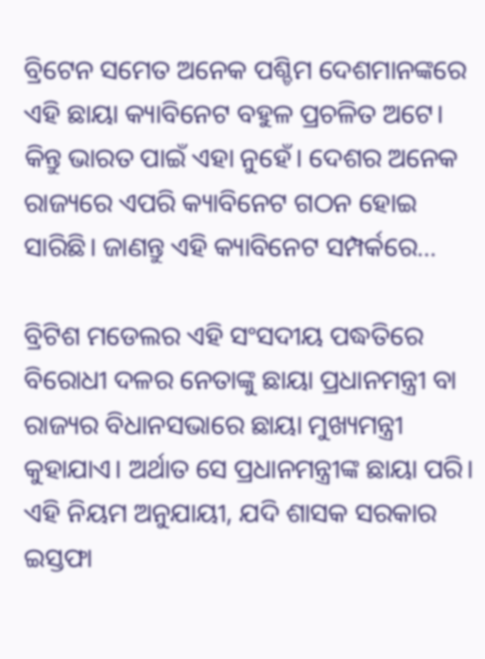ବ୍ରିଟେନ ସମେତ ଅନେକ ପଶ୍ଚିମ ଦେଶମାନଙ୍କରେ ଏହି ଛାୟା କ୍ୟାବିନେଟ ବହୁଳ ପ୍ରଚଳିତ ଅଟେ। କିନ୍ତୁ ଭାରତ ପାଇଁ ଏହା ନୁହେଁ। ଦେଶର ଅନେକ ରାଜ୍ୟରେ ଏପରି କ୍ୟାବିନେଟ ଗଠନ ହୋଇ ସାରିଛି। ଜାଣନ୍ତୁ ଏହି କ୍ୟାବିନେଟ ସମ୍ପର୍କରେ…

ବ୍ରିଟିଶ ମଡେଲର ଏହି ସଂସଦୀୟ ପଦ୍ଧତିରେ ବିରୋଧୀ ଦଳର ନେତାଙ୍କୁ ଛାୟା ପ୍ରଧାନମନ୍ତ୍ରୀ ବା ରାଜ୍ୟର ବିଧାନସଭାରେ ଛାୟା ମୁଖ୍ୟମନ୍ତ୍ରୀ କୁହାଯାଏ। ଅର୍ଥାତ ସେ ପ୍ରଧାନମନ୍ତ୍ରୀଙ୍କ ଛାୟା ପରି। ଏହି ନିୟମ ଅନୁଯାୟୀ, ଯଦି ଶାସକ ସରକାର ଇସ୍ତଫା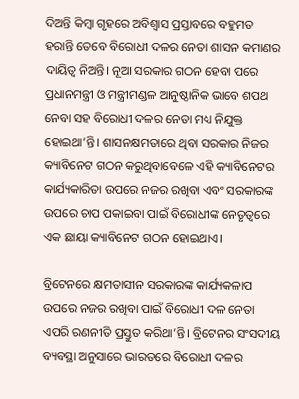ଦିଅନ୍ତି କିମ୍ବା ଗୃହରେ ଅବିଶ୍ୱାସ ପ୍ରସ୍ତାବରେ ବହୁମତ ହରାନ୍ତି ତେବେ ବିରୋଧୀ ଦଳର ନେତା ଶାସନ କମାଣର ଦାୟିତ୍ୱ ନିଅନ୍ତି। ନୂଆ ସରକାର ଗଠନ ହେବା ପରେ ପ୍ରଧାନମନ୍ତ୍ରୀ ଓ ମନ୍ତ୍ରୀମଣ୍ଡଳ ଆନୁଷ୍ଠାନିକ ଭାବେ ଶପଥ ନେବା ସହ ବିରୋଧୀ ଦଳର ନେତା ମଧ୍ୟ ନିଯୁକ୍ତ ହୋଇଥା’ନ୍ତି। ଶାସନକ୍ଷମତାରେ ଥିବା ସରକାର ନିଜର କ୍ୟାବିନେଟ ଗଠନ କରୁଥିବାବେଳେ ଏହି କ୍ୟାବିନେଟର କାର୍ଯ୍ୟକାରିତା ଉପରେ ନଜର ରଖିବା ଏବଂ ସରକାରଙ୍କ ଉପରେ ଚାପ ପକାଇବା ପାଇଁ ବିରୋଧୀଙ୍କ ନେତୃତ୍ୱରେ ଏକ ଛାୟା କ୍ୟାବିନେଟ ଗଠନ ହୋଇଥାଏ।

ବ୍ରିଟେନରେ କ୍ଷମତାସୀନ ସରକାରଙ୍କ କାର୍ଯ୍ୟକଳାପ ଉପରେ ନଜର ରଖିବା ପାଇଁ ବିରୋଧୀ ଦଳ ନେତା ଏପରି ରଣନୀତି ପ୍ରସ୍ତୁତ କରିଥା’ନ୍ତି। ବ୍ରିଟେନର ସଂସଦୀୟ ବ୍ୟବସ୍ଥା ଅନୁସାରେ ଭାରତରେ ବିରୋଧୀ ଦଳର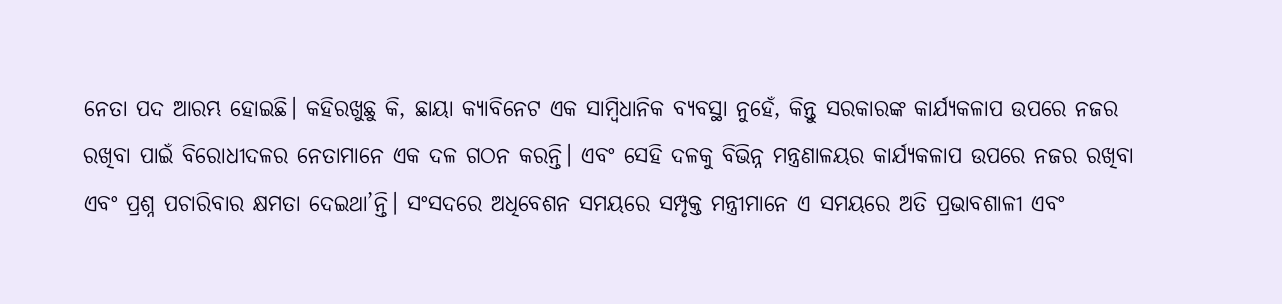ନେତା ପଦ ଆରମ୍ଭ ହୋଇଛି। କହିରଖୁଛୁ କି, ଛାୟା କ୍ୟାବିନେଟ ଏକ ସାମ୍ବିଧାନିକ ବ୍ୟବସ୍ଥା ନୁହେଁ, କିନ୍ତୁ ସରକାରଙ୍କ କାର୍ଯ୍ୟକଳାପ ଉପରେ ନଜର ରଖିବା ପାଇଁ ବିରୋଧୀଦଳର ନେତାମାନେ ଏକ ଦଳ ଗଠନ କରନ୍ତି। ଏବଂ ସେହି ଦଳକୁ ବିଭିନ୍ନ ମନ୍ତ୍ରଣାଳୟର କାର୍ଯ୍ୟକଳାପ ଉପରେ ନଜର ରଖିବା ଏବଂ ପ୍ରଶ୍ନ ପଚାରିବାର କ୍ଷମତା ଦେଇଥା’ନ୍ତି। ସଂସଦରେ ଅଧିବେଶନ ସମୟରେ ସମ୍ପୃକ୍ତ ମନ୍ତ୍ରୀମାନେ ଏ ସମୟରେ ଅତି ପ୍ରଭାବଶାଳୀ ଏବଂ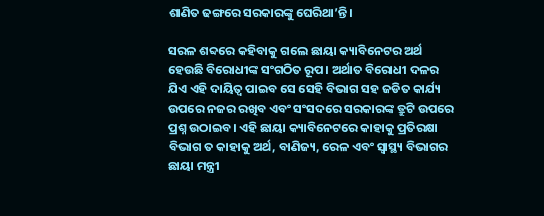ଶାଣିତ ଢଙ୍ଗରେ ସରକାରଙ୍କୁ ଘେରିଥା’ନ୍ତି।

ସରଳ ଶବ୍ଦରେ କହିବାକୁ ଗଲେ ଛାୟା କ୍ୟାବିନେଟର ଅର୍ଥ ହେଉଛି ବିରୋଧୀଙ୍କ ସଂଗଠିତ ରୂପ। ଅର୍ଥାତ ବିରୋଧୀ ଦଳର ଯିଏ ଏହି ଦାୟିତ୍ୱ ପାଇବ ସେ ସେହି ବିଭାଗ ସହ ଜଡିତ କାର୍ଯ୍ୟ ଉପରେ ନଜର ରଖିବ ଏବଂ ସଂସଦରେ ସରକାରଙ୍କ ତ୍ରୁଟି ଉପରେ ପ୍ରଶ୍ନ ଉଠାଇବ। ଏହି ଛାୟା କ୍ୟାବିନେଟରେ କାହାକୁ ପ୍ରତିରକ୍ଷା ବିଭାଗ ତ କାହାକୁ ଅର୍ଥ, ବାଣିଜ୍ୟ, ରେଳ ଏବଂ ସ୍ବାସ୍ଥ୍ୟ ବିଭାଗର ଛାୟା ମନ୍ତ୍ରୀ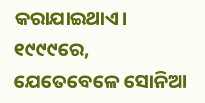କରାଯାଇଥାଏ। ୧୯୯୯ରେ, ଯେତେବେଳେ ସୋନିଆ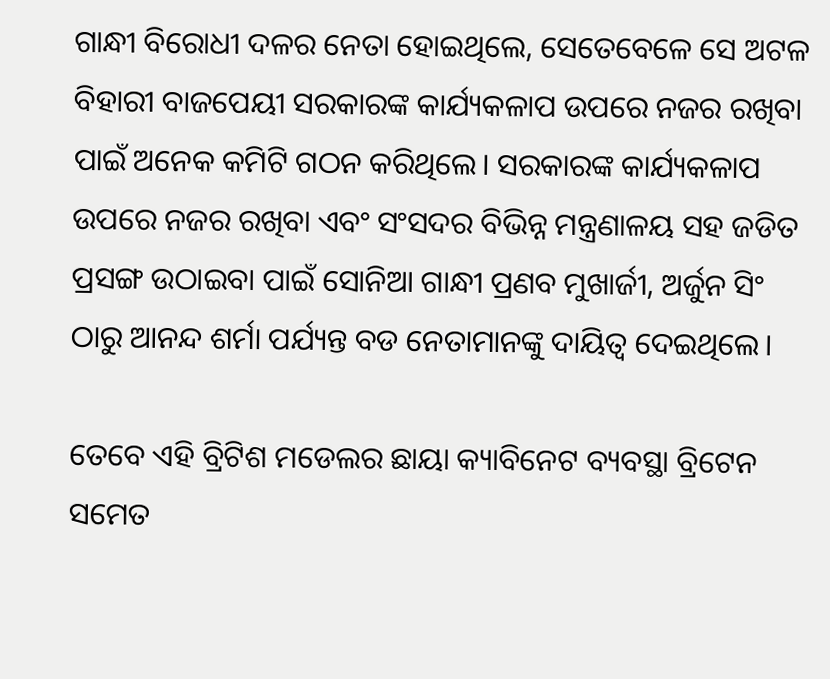ଗାନ୍ଧୀ ବିରୋଧୀ ଦଳର ନେତା ହୋଇଥିଲେ, ସେତେବେଳେ ସେ ଅଟଳ ବିହାରୀ ବାଜପେୟୀ ସରକାରଙ୍କ କାର୍ଯ୍ୟକଳାପ ଉପରେ ନଜର ରଖିବା ପାଇଁ ଅନେକ କମିଟି ଗଠନ କରିଥିଲେ। ସରକାରଙ୍କ କାର୍ଯ୍ୟକଳାପ ଉପରେ ନଜର ରଖିବା ଏବଂ ସଂସଦର ବିଭିନ୍ନ ମନ୍ତ୍ରଣାଳୟ ସହ ଜଡିତ ପ୍ରସଙ୍ଗ ଉଠାଇବା ପାଇଁ ସୋନିଆ ଗାନ୍ଧୀ ପ୍ରଣବ ମୁଖାର୍ଜୀ, ଅର୍ଜୁନ ସିଂ ଠାରୁ ଆନନ୍ଦ ଶର୍ମା ପର୍ଯ୍ୟନ୍ତ ବଡ ନେତାମାନଙ୍କୁ ଦାୟିତ୍ୱ ଦେଇଥିଲେ।

ତେବେ ଏହି ବ୍ରିଟିଶ ମଡେଲର ଛାୟା କ୍ୟାବିନେଟ ବ୍ୟବସ୍ଥା ବ୍ରିଟେନ ସମେତ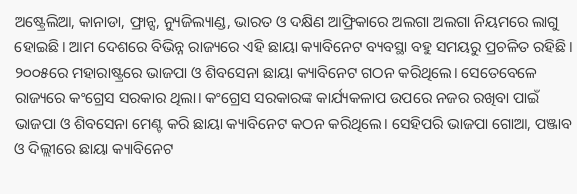ଅଷ୍ଟ୍ରେଲିଆ, କାନାଡା, ଫ୍ରାନ୍ସ, ନ୍ୟୁଜିଲ୍ୟାଣ୍ଡ, ଭାରତ ଓ ଦକ୍ଷିଣ ଆଫ୍ରିକାରେ ଅଲଗା ଅଲଗା ନିୟମରେ ଲାଗୁ ହୋଇଛି। ଆମ ଦେଶରେ ବିଭିନ୍ନ ରାଜ୍ୟରେ ଏହି ଛାୟା କ୍ୟାବିନେଟ ବ୍ୟବସ୍ଥା ବହୁ ସମୟରୁ ପ୍ରଚଳିତ ରହିଛି। ୨୦୦୫ରେ ମହାରାଷ୍ଟ୍ରରେ ଭାଜପା ଓ ଶିବସେନା ଛାୟା କ୍ୟାବିନେଟ ଗଠନ କରିଥିଲେ। ସେତେବେଳେ ରାଜ୍ୟରେ କଂଗ୍ରେସ ସରକାର ଥିଲା। କଂଗ୍ରେସ ସରକାରଙ୍କ କାର୍ଯ୍ୟକଳାପ ଉପରେ ନଜର ରଖିବା ପାଇଁ ଭାଜପା ଓ ଶିବସେନା ମେଣ୍ଟ କରି ଛାୟା କ୍ୟାବିନେଟ କଠନ କରିଥିଲେ। ସେହିପରି ଭାଜପା ଗୋଆ, ପଞ୍ଜାବ ଓ ଦିଲ୍ଲୀରେ ଛାୟା କ୍ୟାବିନେଟ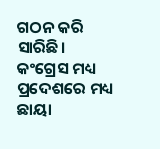ଗଠନ କରି ସାରିଛି। କଂଗ୍ରେସ ମଧ୍ୟ ପ୍ରଦେଶରେ ମଧ୍ୟ ଛାୟା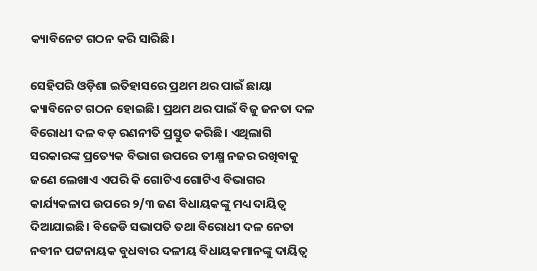କ୍ୟାବିନେଟ ଗଠନ କରି ସାରିଛି।

ସେହିପରି ଓଡ଼ିଶା ଇତିହାସରେ ପ୍ରଥମ ଥର ପାଇଁ ଛାୟା କ୍ୟାବିନେଟ ଗଠନ ହୋଇଛି। ପ୍ରଥମ ଥର ପାଇଁ ବିଜୁ ଜନତା ଦଳ ବିରୋଧୀ ଦଳ ବଡ଼ ରଣନୀତି ପ୍ରସ୍ତୁତ କରିଛି। ଏଥିଲାଗି ସରକାରଙ୍କ ପ୍ରତ୍ୟେକ ବିଭାଗ ଉପରେ ତୀକ୍ଷ୍ମ ନଜର ରଖିବାକୁ ଜଣେ ଲେଖାଏ ଏପରି କି ଗୋଟିଏ ଗୋଟିଏ ବିଭାଗର କାର୍ଯ୍ୟକଳାପ ଉପରେ ୨/୩ ଜଣ ବିଧାୟକଙ୍କୁ ମଧ୍ୟ ଦାୟିତ୍ୱ ଦିଆଯାଇଛି। ବିଜେଡି ସଭାପତି ତଥା ବିରୋଧୀ ଦଳ ନେତା ନବୀନ ପଟ୍ଟନାୟକ ବୁଧବାର ଦଳୀୟ ବିଧାୟକମାନଙ୍କୁ ଦାୟିତ୍ୱ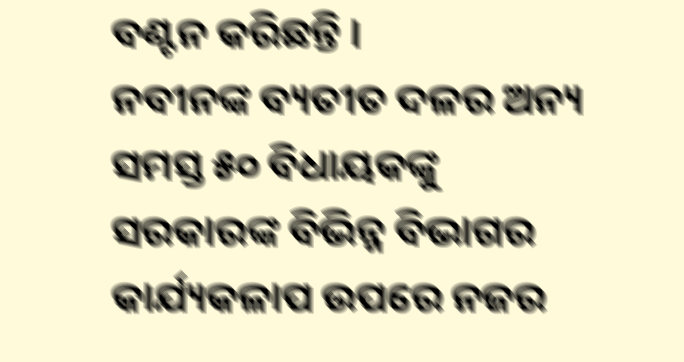ବଣ୍ଟନ କରିଛନ୍ତି ।
ନବୀନଙ୍କ ବ୍ୟତୀତ ଦଳର ଅନ୍ୟ ସମସ୍ତ ୫୦ ବିଧାୟକଙ୍କୁ ସରକାରଙ୍କ ବିଭିନ୍ନ ବିଭାଗର କାର୍ଯ୍ୟକଳାପ ଉପରେ ନଜର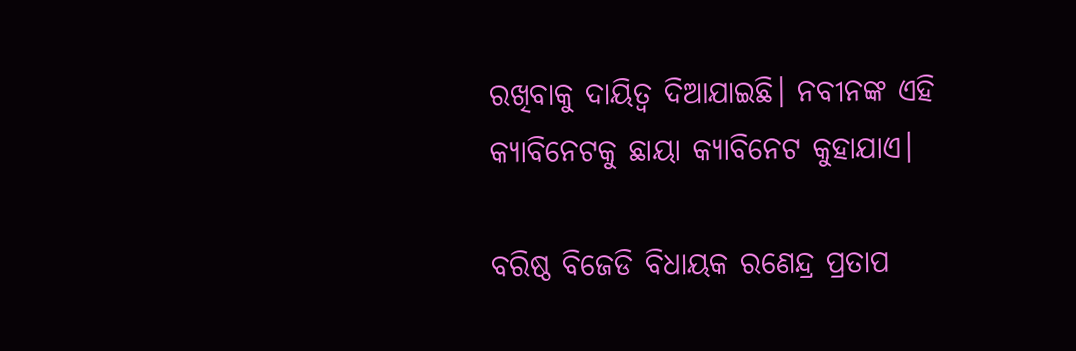ରଖିବାକୁ ଦାୟିତ୍ୱ ଦିଆଯାଇଛି। ନବୀନଙ୍କ ଏହି କ୍ୟାବିନେଟକୁ ଛାୟା କ୍ୟାବିନେଟ କୁହାଯାଏ।

ବରିଷ୍ଠ ବିଜେଡି ବିଧାୟକ ରଣେନ୍ଦ୍ର ପ୍ରତାପ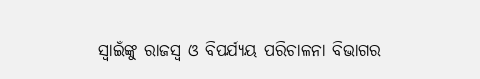ସ୍ବାଇଁଙ୍କୁ ରାଜସ୍ବ ଓ ବିପର୍ଯ୍ୟୟ ପରିଚାଳନା ବିଭାଗର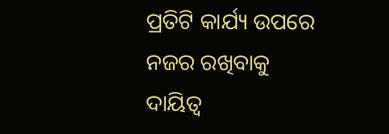ପ୍ରତିଟି କାର୍ଯ୍ୟ ଉପରେ ନଜର ରଖିବାକୁ ଦାୟିତ୍ୱ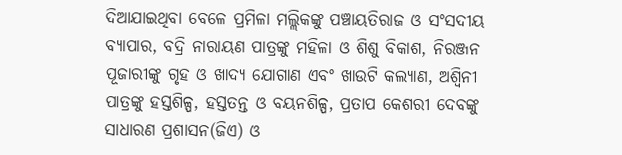ଦିଆଯାଇଥିବା ବେଳେ ପ୍ରମିଳା ମଲ୍ଲିକଙ୍କୁ ପଞ୍ଚାୟତିରାଜ ଓ ସଂସଦୀୟ ବ୍ୟାପାର, ବଦ୍ରି ନାରାୟଣ ପାତ୍ରଙ୍କୁ ମହିଳା ଓ ଶିଶୁ ବିକାଶ, ନିରଞ୍ଜନ ପୂଜାରୀଙ୍କୁ ଗୃହ ଓ ଖାଦ୍ୟ ଯୋଗାଣ ଏବଂ ଖାଉଟି କଲ୍ୟାଣ, ଅଶ୍ୱିନୀ ପାତ୍ରଙ୍କୁ ହସ୍ତଶିଳ୍ପ, ହସ୍ତତନ୍ତ ଓ ବୟନଶିଳ୍ପ, ପ୍ରତାପ କେଶରୀ ଦେବଙ୍କୁ ସାଧାରଣ ପ୍ରଶାସନ(ଜିଏ) ଓ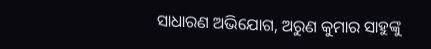ସାଧାରଣ ଅଭିଯୋଗ, ଅରୁଣ କୁମାର ସାହୁଙ୍କୁ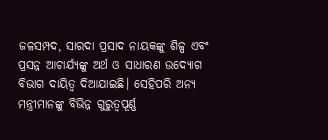ଜଳସମ୍ପଦ, ସାରଦା ପ୍ରସାଦ ନାୟକଙ୍କୁ ଶିଳ୍ପ ଏବଂ ପ୍ରସନ୍ନ ଆଚାର୍ଯ୍ୟଙ୍କୁ ଅର୍ଥ ଓ ସାଧାରଣ ଉଦ୍ୟୋଗ ବିଭାଗ ଦାୟିତ୍ୱ ଦିଆଯାଇଛି। ସେହିପରି ଅନ୍ୟ ମନ୍ତ୍ରୀମାନଙ୍କୁ ବିଭିନ୍ନ ଗୁରୁତ୍ୱପୂର୍ଣ୍ଣ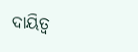ଦାୟିତ୍ୱ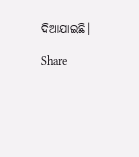ଦିଆଯାଇଛି।

Share